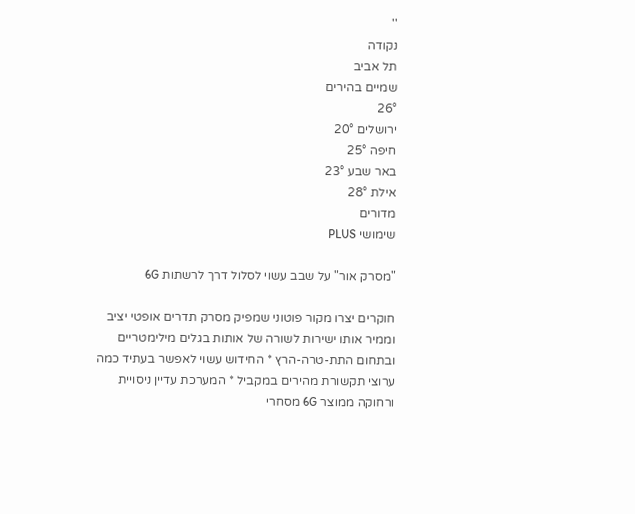''
נקודה
תל אביב
שמיים בהירים
26°
ירושלים 20°
חיפה 25°
באר שבע 23°
אילת 28°
מדורים
שימושי PLUS

"מסרק אור" על שבב עשוי לסלול דרך לרשתות 6G

חוקרים יצרו מקור פוטוני שמפיק מסרק תדרים אופטי יציב וממיר אותו ישירות לשורה של אותות בגלים מילימטריים ובתחום התת-טרה-הרץ * החידוש עשוי לאפשר בעתיד כמה ערוצי תקשורת מהירים במקביל * המערכת עדיין ניסויית ורחוקה ממוצר 6G מסחרי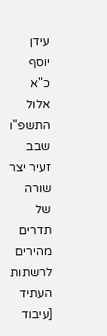עידן יוסף
כ"א אלול התשפ"ו
שבב זעיר יצר שורה של תדרים מהירים לרשתות העתיד [עיבוד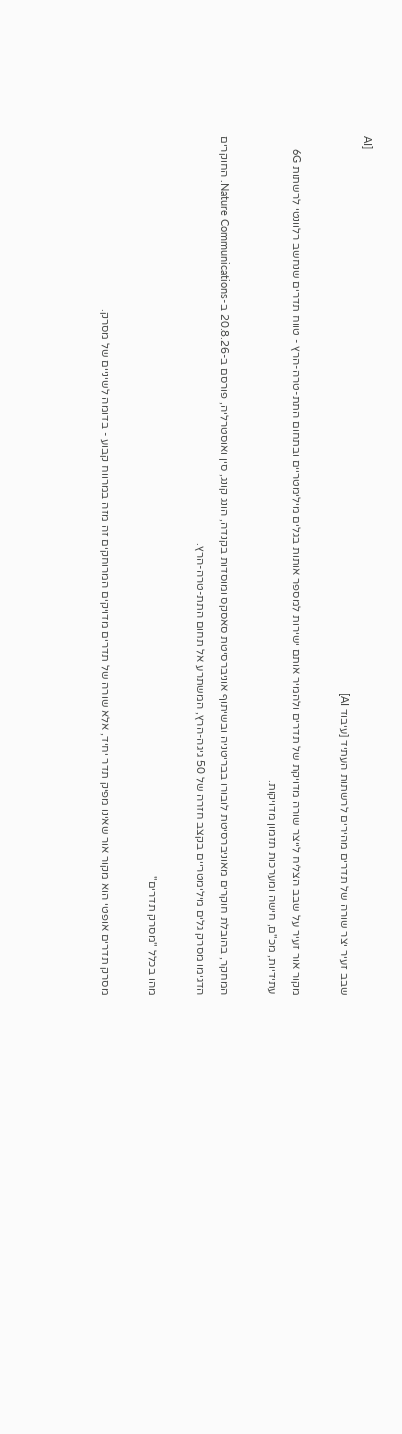AI]
שבב זעיר יצר שורה של תדרים מהירים לרשתות העתיד [עיבוד AI]

מקור אור זעיר על שבב הצליח לייצר שורה מדויקת של תדרים ולהמיר אותם ישירות למספר אותות בגלים מילימטריים ובתחום התת-טרה-הרץ - טווח תדרים שנחשב רלוונטי לרשתות 6G עתידיות, מכ"ם, חישה ומערכות תזמון מדויקות.

המחקר, בהובלת חוקרים מאוניברסיטת לובורו בבריטניה ובשיתוף אוניברסיטת סאסקס ומוסדות בקנדה, הונג קונג, סין ואוסטרליה, פורסם ב-20.8.26 ב-Nature Communications. החוקרים הדגימו מסרק גלים מילימטריים בקצב חזרה של 50 גיגה-הרץ, המשתרע אל תחום התת-טרה-הרץ.

מהו בכלל "מסרק תדרים"

מסרק תדרים אופטי הוא מקור אור שאינו מפיק תדר יחיד, אלא שורה של תדרים מדויקים המרוחקים זה מזה במרווח קבוע - בדומה לשיניים של מסרק.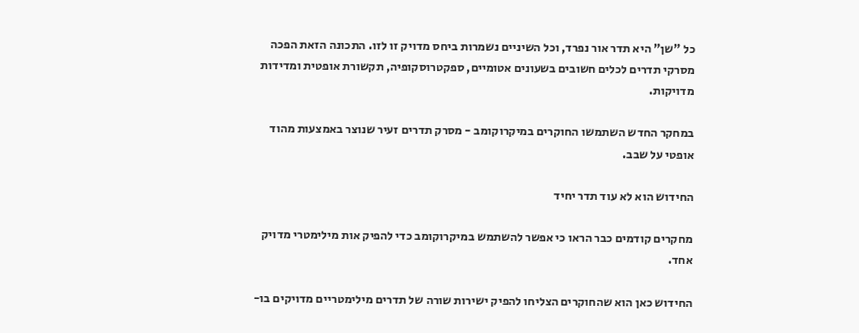כל "שן" היא תדר אור נפרד, וכל השיניים נשמרות ביחס מדויק זו לזו. התכונה הזאת הפכה מסרקי תדרים לכלים חשובים בשעונים אטומיים, ספקטרוסקופיה, תקשורת אופטית ומדידות מדויקות.

במחקר החדש השתמשו החוקרים במיקרוקומב - מסרק תדרים זעיר שנוצר באמצעות מהוד אופטי על שבב.

החידוש הוא לא עוד תדר יחיד

מחקרים קודמים כבר הראו כי אפשר להשתמש במיקרוקומב כדי להפיק אות מילימטרי מדויק אחד.

החידוש כאן הוא שהחוקרים הצליחו להפיק ישירות שורה של תדרים מילימטריים מדויקים בו-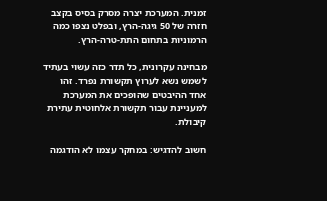זמנית. המערכת יצרה מסרק בסיס בקצב חזרה של 50 גיגה-הרץ, ובפלט נצפו כמה הרמוניות בתחום התת-טרה-הרץ.

מבחינה עקרונית, כל תדר כזה עשוי בעתיד לשמש נשא לערוץ תקשורת נפרד. זהו אחד ההיבטים שהופכים את המערכת למעניינת עבור תקשורת אלחוטית עתירת קיבולת.

חשוב להדגיש: במחקר עצמו לא הודגמה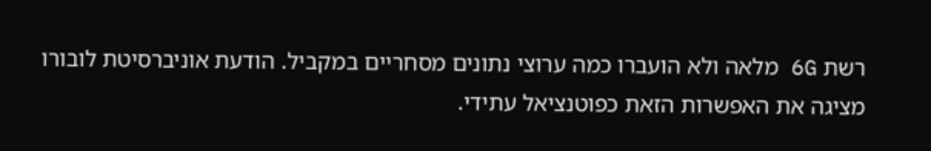רשת 6G מלאה ולא הועברו כמה ערוצי נתונים מסחריים במקביל. הודעת אוניברסיטת לובורו מציגה את האפשרות הזאת כפוטנציאל עתידי.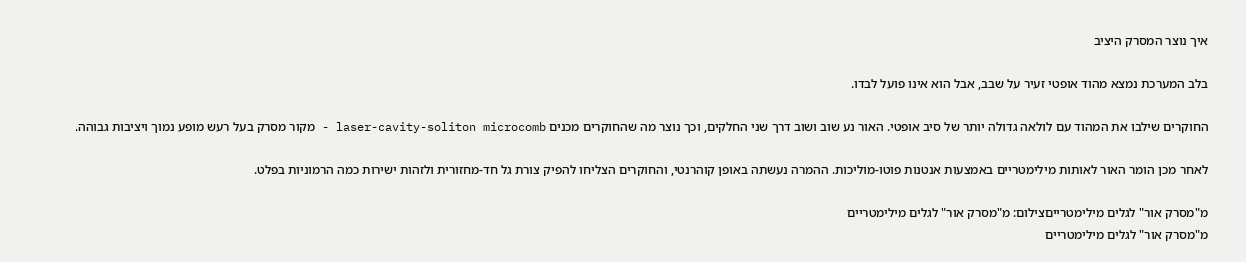איך נוצר המסרק היציב

בלב המערכת נמצא מהוד אופטי זעיר על שבב, אבל הוא אינו פועל לבדו.

החוקרים שילבו את המהוד עם לולאה גדולה יותר של סיב אופטי. האור נע שוב ושוב דרך שני החלקים, וכך נוצר מה שהחוקרים מכנים laser-cavity-soliton microcomb - מקור מסרק בעל רעש מופע נמוך ויציבות גבוהה.

לאחר מכן הומר האור לאותות מילימטריים באמצעות אנטנות פוטו-מוליכות. ההמרה נעשתה באופן קוהרנטי, והחוקרים הצליחו להפיק צורת גל חד-מחזורית ולזהות ישירות כמה הרמוניות בפלט.

מ"מסרק אור" לגלים מילימטרייםצילום: מ"מסרק אור" לגלים מילימטריים
מ"מסרק אור" לגלים מילימטריים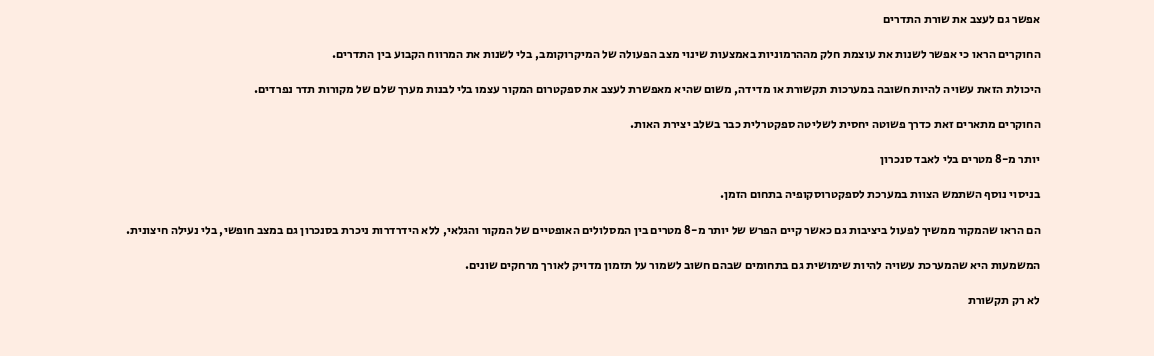אפשר גם לעצב את שורת התדרים

החוקרים הראו כי אפשר לשנות את עוצמת חלק מההרמוניות באמצעות שינוי מצב הפעולה של המיקרוקומב, בלי לשנות את המרווח הקבוע בין התדרים.

היכולת הזאת עשויה להיות חשובה במערכות תקשורת או מדידה, משום שהיא מאפשרת לעצב את ספקטרום המקור עצמו בלי לבנות מערך שלם של מקורות תדר נפרדים.

החוקרים מתארים זאת כדרך פשוטה יחסית לשליטה ספקטרלית כבר בשלב יצירת האות.

יותר מ-8 מטרים בלי לאבד סנכרון

בניסוי נוסף השתמש הצוות במערכת לספקטרוסקופיה בתחום הזמן.

הם הראו שהמקור ממשיך לפעול ביציבות גם כאשר קיים הפרש של יותר מ-8 מטרים בין המסלולים האופטיים של המקור והגלאי, ללא הידרדרות ניכרת בסנכרון גם במצב חופשי, בלי נעילה חיצונית.

המשמעות היא שהמערכת עשויה להיות שימושית גם בתחומים שבהם חשוב לשמור על תזמון מדויק לאורך מרחקים שונים.

לא רק תקשורת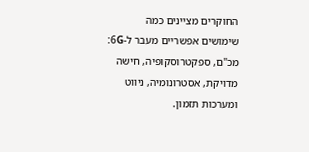החוקרים מציינים כמה שימושים אפשריים מעבר ל-6G: מכ"ם, ספקטרוסקופיה, חישה מדויקת, אסטרונומיה, ניווט ומערכות תזמון.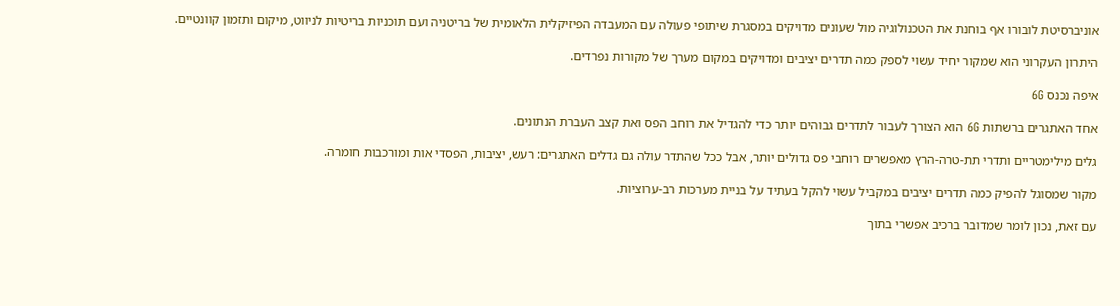אוניברסיטת לובורו אף בוחנת את הטכנולוגיה מול שעונים מדויקים במסגרת שיתופי פעולה עם המעבדה הפיזיקלית הלאומית של בריטניה ועם תוכניות בריטיות לניווט, מיקום ותזמון קוונטיים.

היתרון העקרוני הוא שמקור יחיד עשוי לספק כמה תדרים יציבים ומדויקים במקום מערך של מקורות נפרדים.

איפה נכנס 6G

אחד האתגרים ברשתות 6G הוא הצורך לעבור לתדרים גבוהים יותר כדי להגדיל את רוחב הפס ואת קצב העברת הנתונים.

גלים מילימטריים ותדרי תת-טרה-הרץ מאפשרים רוחבי פס גדולים יותר, אבל ככל שהתדר עולה גם גדלים האתגרים: רעש, יציבות, הפסדי אות ומורכבות חומרה.

מקור שמסוגל להפיק כמה תדרים יציבים במקביל עשוי להקל בעתיד על בניית מערכות רב-ערוציות.

עם זאת, נכון לומר שמדובר ברכיב אפשרי בתוך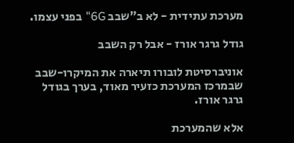מערכת עתידית - לא ב"שבב 6G" בפני עצמו.

גודל גרגר אורז - אבל רק השבב

אוניברסיטת לובורו תיארה את המיקרו-שבב שבמרכז המערכת כזעיר מאוד, בערך בגודל גרגר אורז.

אלא שהמערכת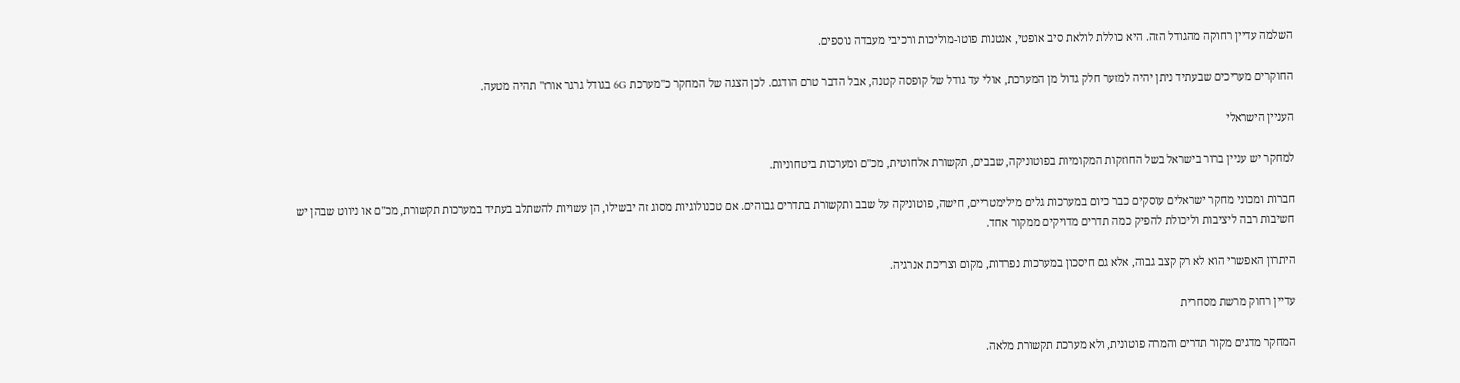השלמה עדיין רחוקה מהגודל הזה. היא כוללת לולאת סיב אופטי, אנטנות פוטו-מוליכות ורכיבי מעבדה נוספים.

החוקרים מעריכים שבעתיד ניתן יהיה למזער חלק גדול מן המערכת, אולי עד גודל של קופסה קטנה, אבל הדבר טרם הודגם. לכן הצגה של המחקר כ"מערכת 6G בגודל גרגר אורז" תהיה מטעה.

העניין הישראלי

למחקר יש עניין ברור בישראל בשל החוזקות המקומיות בפוטוניקה, שבבים, תקשורת אלחוטית, מכ"ם ומערכות ביטחוניות.

חברות ומכוני מחקר ישראלים עוסקים כבר כיום במערכות גלים מילימטריים, חישה, פוטוניקה על שבב ותקשורת בתדרים גבוהים. אם טכנולוגיות מסוג זה יבשילו, הן עשויות להשתלב בעתיד במערכות תקשורת, מכ"ם או ניווט שבהן יש חשיבות רבה ליציבות וליכולת להפיק כמה תדרים מדויקים ממקור אחד.

היתרון האפשרי הוא לא רק קצב גבוה, אלא גם חיסכון במערכות נפרדות, מקום וצריכת אנרגיה.

עדיין רחוק מרשת מסחרית

המחקר מדגים מקור תדרים והמרה פוטונית, ולא מערכת תקשורת מלאה.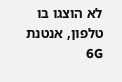לא הוצגו בו טלפון, אנטנת 6G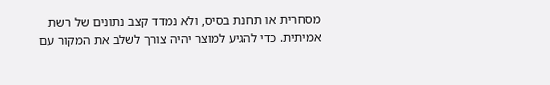מסחרית או תחנת בסיס, ולא נמדד קצב נתונים של רשת אמיתית. כדי להגיע למוצר יהיה צורך לשלב את המקור עם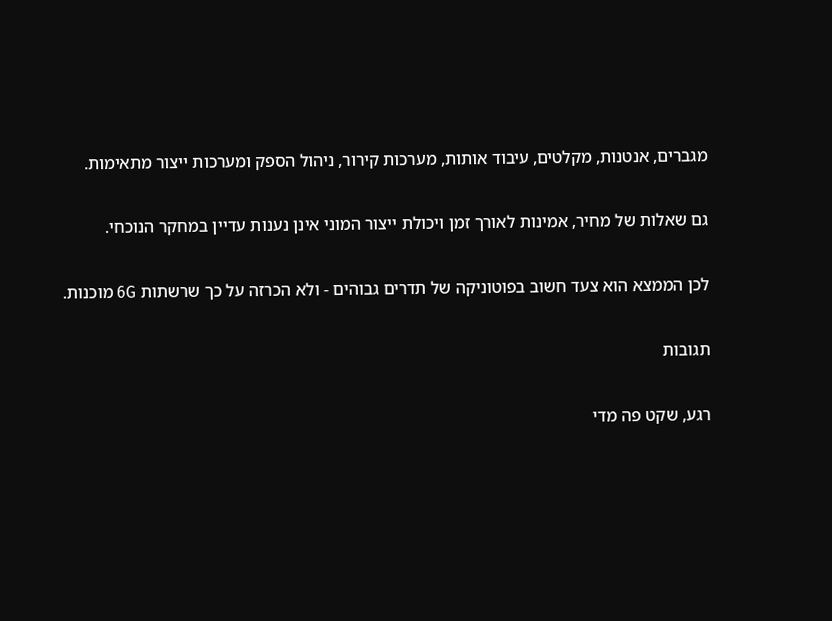מגברים, אנטנות, מקלטים, עיבוד אותות, מערכות קירור, ניהול הספק ומערכות ייצור מתאימות.

גם שאלות של מחיר, אמינות לאורך זמן ויכולת ייצור המוני אינן נענות עדיין במחקר הנוכחי.

לכן הממצא הוא צעד חשוב בפוטוניקה של תדרים גבוהים - ולא הכרזה על כך שרשתות 6G מוכנות.

תגובות

רגע, שקט פה מדי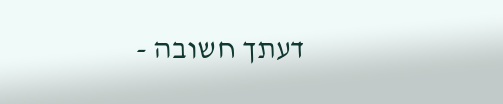דעתך חשובה -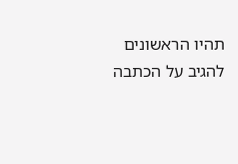תהיו הראשונים להגיב על הכתבה